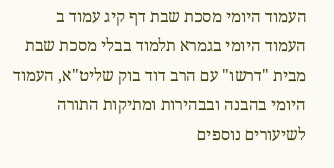העמוד היומי מסכת שבת דף קיג עמוד ב
העמוד היומי בגמרא תלמוד בבלי מסכת שבת מבית "דרשו" עם הרב דוד בוק שליט"א, העמוד היומי בהבנה ובבהירות ומתיקות התורה
לשיעורים נוספים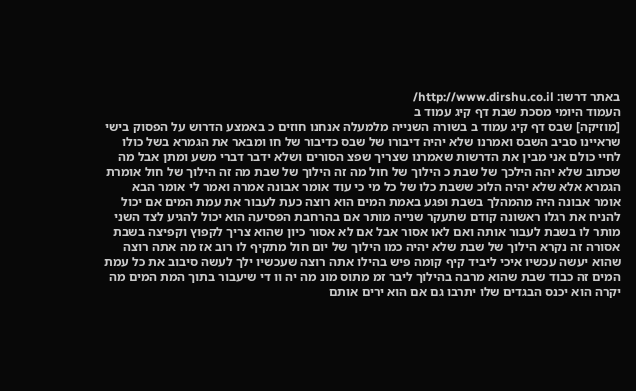באתר דרשו: http://www.dirshu.co.il/
העמוד היומי מסכת שבת דף קיג עמוד ב
[מוזיקה] שבס דף קיג עמוד ב בשורה השנייה מלמעלה אנחנו חוזים כ באמצע הדרוש על הפסוק בישי שראיינו סביב השבס ואמרנו שלא יהיה דיבורו של שבס כדיבור של חו ומבאר את הגמרא בשל כולו לחיי כולם אני מבין את הדרשות שאמרנו שצריך שפצ הסורים ושלא ידבר דברי משע ומתן אבל מה שכתוב שלא יהה הילכך של שבת כ הילוך של חול מה זה הילוך של שבת מה זה הילוך של חול אומרת הגמרא אלא שלא יהיה הלוכ ששבת כלו של כל מי כי עוד אומר אבונה אמרה ואמר לי אומר הבא אומר אבונה היה מהמהלך בשבת ופגע באמת המים הוא רוצה כעת לעבור את עמת המים אם יכול להניח את רגלו ראשונה קודם שתעקר שנייה מותר אם בהרחבת הפסיעה הוא יכול להגיע לצד השני מותר לו בשבת לעבור אותה ואם לאו אסור אבל אם לא אסור כיון שהוא צריך לקפוץ וקפיצה בשבת אסורה זה נקרא הילוך של שבת שלא יהיה כמו הילוך של יום חול מתקיף לו רוב אז מה אתה רוצה שהוא יעשה עכשיו איכי ליביד קיף קומה פיש בהילו אתה רוצה שעכשיו ילך לעשה סיבוב את כל עמת המים זה כבוד שבת שהוא מרבה בהילוך ליבר זמ מתוס מונ מה יה וו די שיעבור בתוך המת המים מה יקרה הוא יכנס הבגדים שלו יתרבו גם אם הוא ירים אותם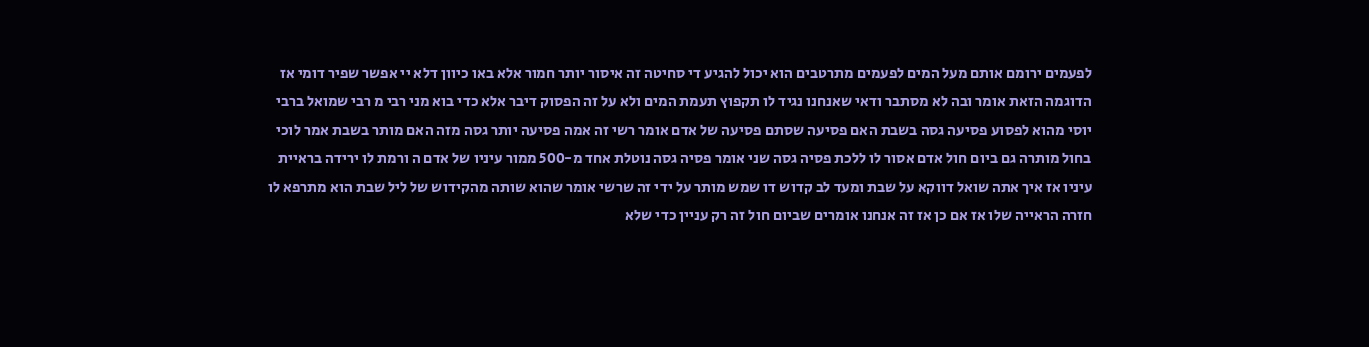לפעמים ירומם אותם מעל המים לפעמים מתרטבים הוא יכול להגיע די סחיטה זה איסור יותר חמור אלא באו כיוון דלא יי אפשר שפיר דומי אז הדוגמה הזאת אומר ובה לא מסתבר ודאי שאנחנו נגיד לו תקפוץ תעמת המים ולא על זה הפסוק דיבר אלא כדי בוא מני רבי מ רבי שמואל ברבי יוסי מהוא לפסוע פסיעה גסה בשבת האם פסיעה שסתם פסיעה של אדם אומר רשי זה אמה פסיעה יותר גסה מזה האם מותר בשבת אמר לוכי בחול מותרה גם ביום חול אדם אסור לו ללכת פסיה גסה שני אומר פסיה גסה נוטלת אחד מ-500 ממור עיניו של אדם ה ורמת לו ירידה בראיית עיניו אז איך אתה שואל דווקא על שבת ומעד לב קדוש דו שמש מותר על ידי זה שרשי אומר שהוא שותה מהקידוש של ליל שבת הוא מתרפא לו חזרה הראייה שלו אז אם כן אז זה אנחנו אומרים שביום חול זה רק עניין כדי שלא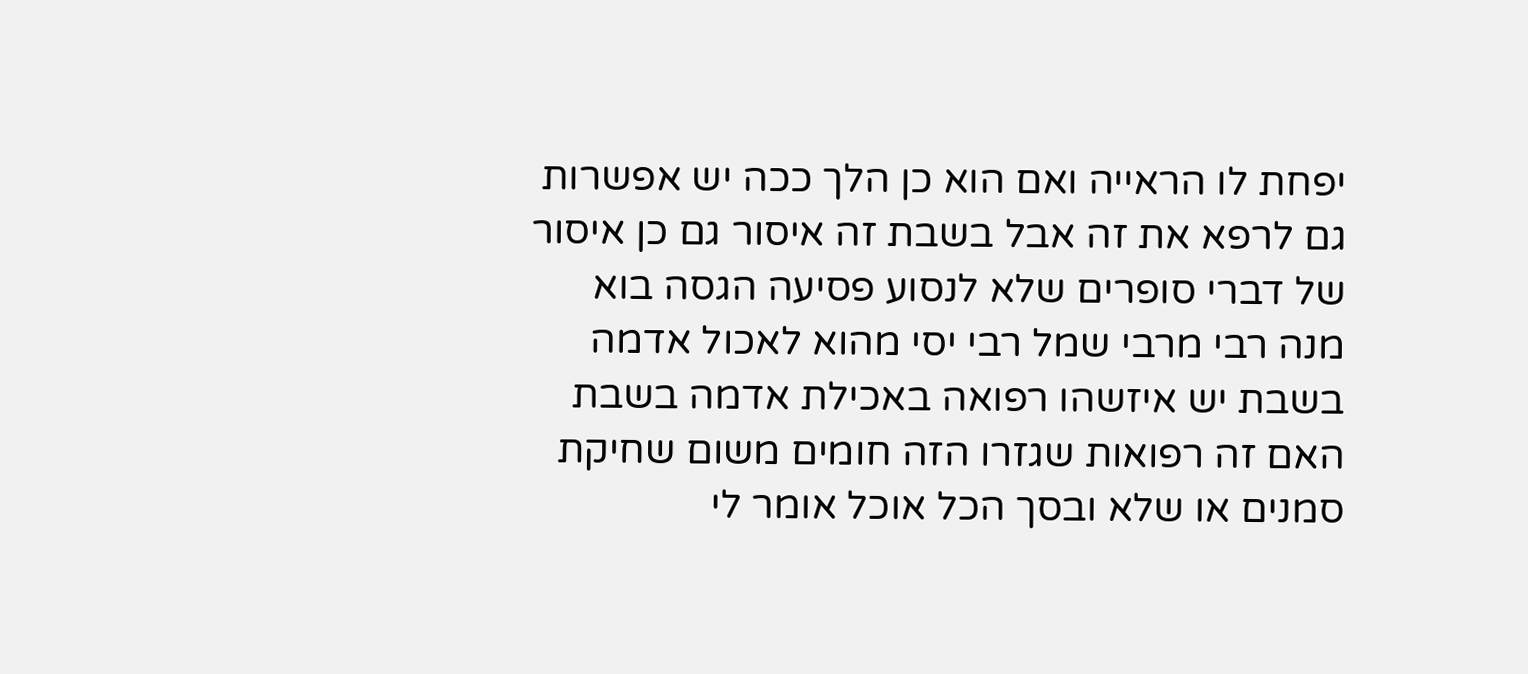יפחת לו הראייה ואם הוא כן הלך ככה יש אפשרות גם לרפא את זה אבל בשבת זה איסור גם כן איסור של דברי סופרים שלא לנסוע פסיעה הגסה בוא מנה רבי מרבי שמל רבי יסי מהוא לאכול אדמה בשבת יש איזשהו רפואה באכילת אדמה בשבת האם זה רפואות שגזרו הזה חומים משום שחיקת סמנים או שלא ובסך הכל אוכל אומר לי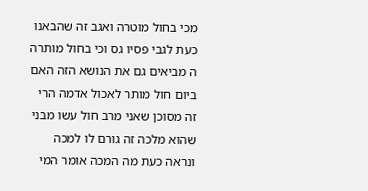מכי בחול מוטרה ואגב זה שהבאנו כעת לגבי פסיו גס וכי בחול מותרה ה מביאים גם את הנושא הזה האם ביום חול מותר לאכול אדמה הרי זה מסוכן שאני מרב חול עשו מבני שהוא מלכה זה גורם לו למכה ונראה כעת מה המכה אומר המי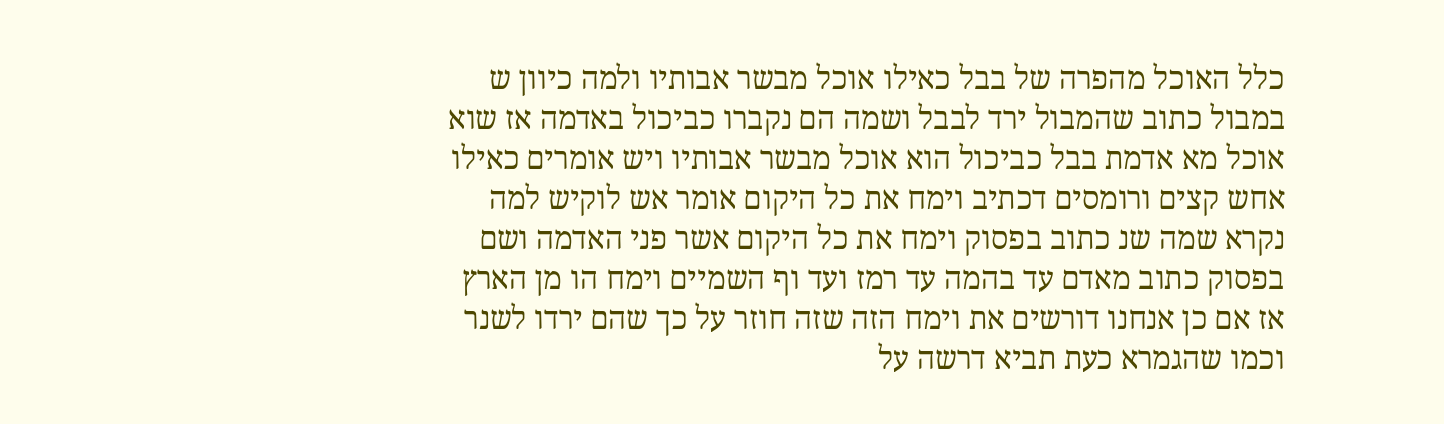כלל האוכל מהפרה של בבל כאילו אוכל מבשר אבותיו ולמה כיוון ש במבול כתוב שהמבול ירד לבבל ושמה הם נקברו כביכול באדמה אז שוא אוכל מא אדמת בבל כביכול הוא אוכל מבשר אבותיו ויש אומרים כאילו אחש קצים ורומסים דכתיב וימח את כל היקום אומר אש לוקיש למה נקרא שמה שנ כתוב בפסוק וימח את כל היקום אשר פני האדמה ושם בפסוק כתוב מאדם עד בהמה עד רמז ועד וף השמיים וימח הו מן הארץ אז אם כן אנחנו דורשים את וימח הזה שזה חוזר על כך שהם ירדו לשנר וכמו שהגמרא כעת תביא דרשה על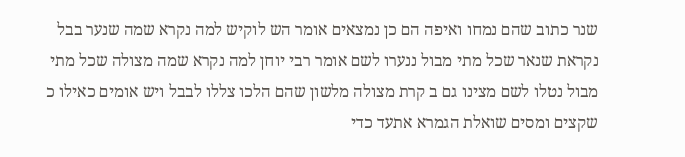שנר כתוב שהם נמחו ואיפה הם כן נמצאים אומר הש לוקיש למה נקרא שמה שנער בבל נקראת שנאר שכל מתי מבול ננערו לשם אומר רבי יוחן למה נקרא שמה מצולה שכל מתי מבול נטלו לשם מצינו גם ב קרת מצולה מלשון שהם הלכו צללו לבבל ויש אומים כאילו כ שקצים ומסים שואלת הגמרא אתעד כדי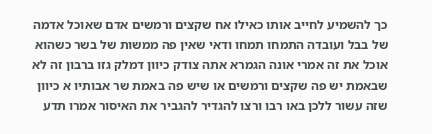כך להשמיע לחייב אותו כאילו אח שקצים ורמשים אדם שאוכל אדמה של בבל ועובדה התמחו תמחו ודאי שאין פה ממשות של בשר כשהוא אוכל את זה אמרי אונה הגמרא אתה צודק כיוון דמלק גזו ברבון זה לא שבאמת יש פה שקצים ורמשים או שיש פה באמת שר אבותיו א כיוון שזה עשור ללכן באו רבו ורצו להגדיר להגביר את האיסור אמרו תדע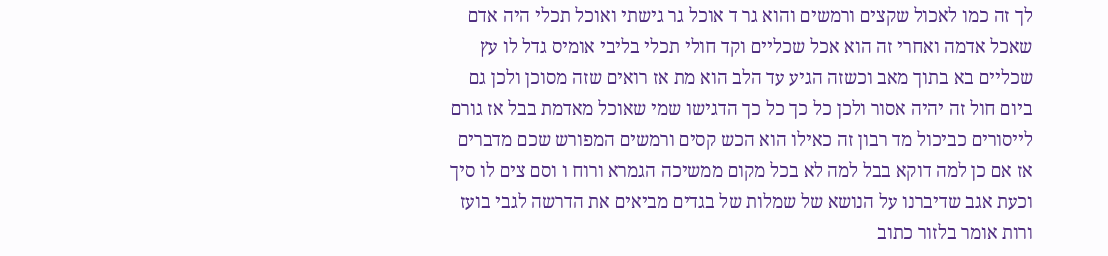לך זה כמו לאכול שקצים ורמשים והוא גר ד אוכל גר גישתי ואוכל תכלי היה אדם שאכל אדמה ואחרי זה הוא אכל שכליים וקד חולי תכלי בליבי אומיס גדל לו עץ שכליים בא בתוך מאב וכשזה הגיע עד הלב הוא מת אז רואים שזה מסוכן ולכן גם ביום חול זה יהיה אסור ולכן כל כך כל כך הדגישו שמי שאוכל מאדמת בבל אז גורם לייסורים כביכול מד רבון זה כאילו הוא הכש קסים ורמשים המפורש שכם מדברים אז אם כן למה דוקא בבל למה לא בכל מקום ממשיכה הגמרא ורוח ו וסם צים לו סיך וכעת אגב שדיברנו על הנושא של שמלות של בגדים מביאים את הדרשה לגבי בועז ורות אומר בלזור כתוב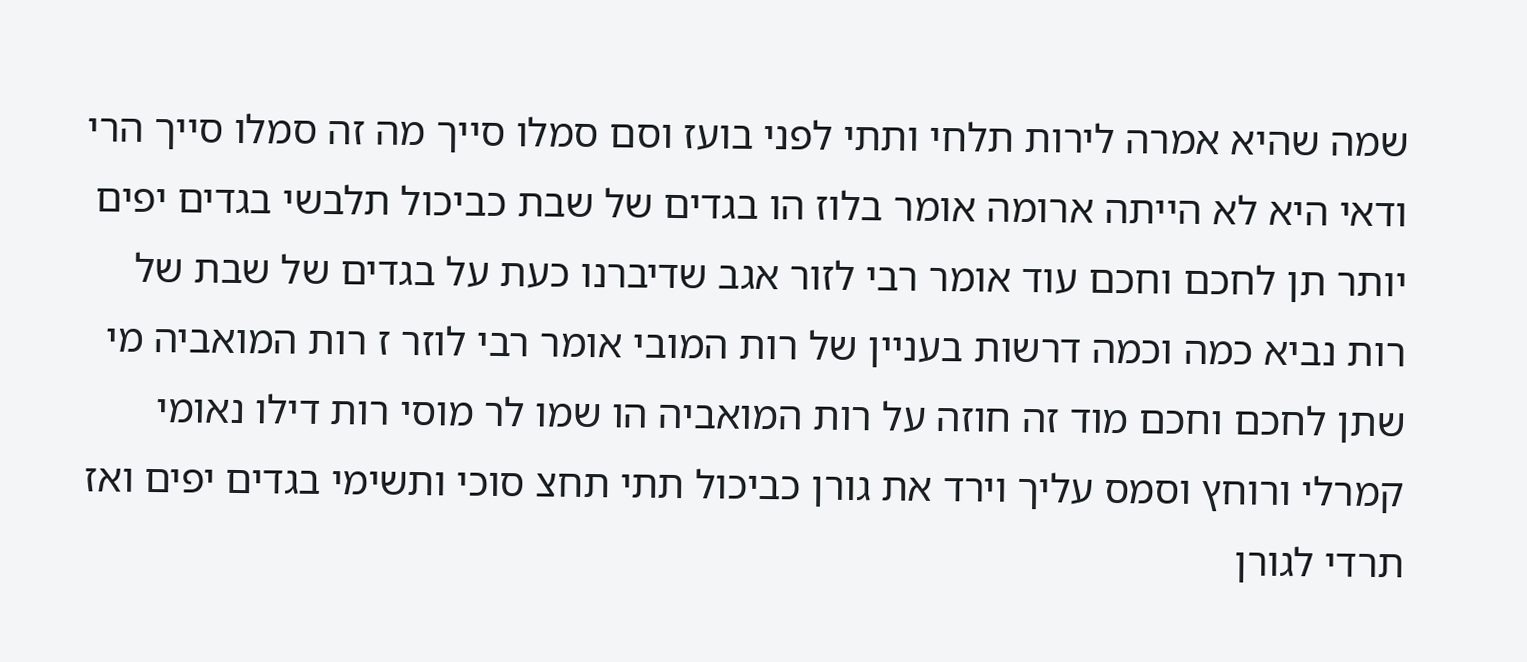שמה שהיא אמרה לירות תלחי ותתי לפני בועז וסם סמלו סייך מה זה סמלו סייך הרי ודאי היא לא הייתה ארומה אומר בלוז הו בגדים של שבת כביכול תלבשי בגדים יפים יותר תן לחכם וחכם עוד אומר רבי לזור אגב שדיברנו כעת על בגדים של שבת של רות נביא כמה וכמה דרשות בעניין של רות המובי אומר רבי לוזר ז רות המואביה מי שתן לחכם וחכם מוד זה חוזה על רות המואביה הו שמו לר מוסי רות דילו נאומי קמרלי ורוחץ וסמס עליך וירד את גורן כביכול תתי תחצ סוכי ותשימי בגדים יפים ואז תרדי לגורן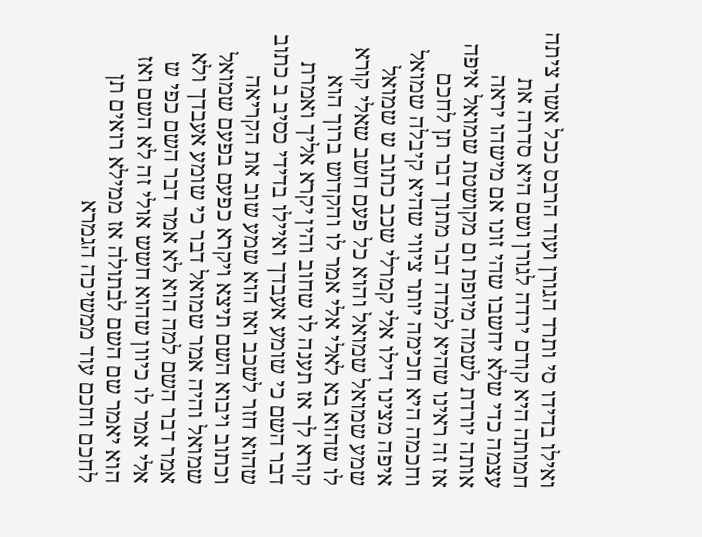ואילו בדידו סי ותרד הגורן ועוד הרבס ככל אשר ציתה חמותה היא קודם ירדה לגורן ושם היא סדרה את עצמה כדי שלא יחשבו שהי זונו אם מישהו יראה אותה יורדת לשמה מיופת ום מקושטת שמואל איפה אז זה ראינו שהיא למדה דבר מתוך דבר תן לחכם וחכמה היא חכימה יותר ציווי שהיא קיבלה שמואל איפה מצינו דילו אלי קמרלי שכב כתוב ש שמואל שמע שמואל שמואל והוא כל פעם חשב שאלי קורא לו שהוא בא לאלי אלי אמר לו והקדוש ברוך הוא קורא לך אז תענה לו שחוב והין יקרא אליך ואמרת דבר השם כי שומע אעבדך ואיילו בדידי כסיב ב כתוב שהוא חזר לשכב ואז הוא שמע שוב את הקריאה וכתוב ויבוא השם תיצא ויקרא כפעם בפעם שמואל שמואל והיה אמר שמואל דבר כי שומע אעבדך ולא אמר דבר השם למה הוא לא אמר דבר השם כפי ש אלי אמר לו כיוון שהוא חשש אולי זה לא השם ואז הוא יאמר שם השם לבתולה אז ממילא רואים תן לחכם וחכם עוד ממשיכה הגמרא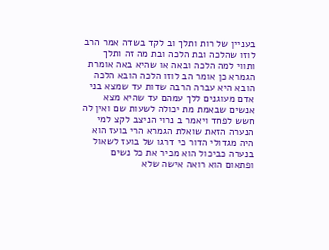בעניין של רות ותלך וב לקד בשדה אמר הרב לוזו שהלכה ובת הלכה ובת מה זה ותלך ותווי למה הלכה ובאה או שהיא באה אומרת הגמרא כן אומר הב לוזו הלכה הובא הלכה הובא היא עברה הרבה שדות עד שמצא בני אדם מעוגנים ללך עמהם עד שהיא מצא אנשים שבאמת מת יכולה לשעות שם ואין לה חשש לפחד ויאמר ב נרוי הניצב לקצ למי הנערה הזאת שואלת הגמרא הרי בועז הוא היה מגדולי הדור כי דרגו של בועז לשאול בנערה כביכול הוא מכיר את כל נשים ופתאום הוא רואה אישה שלא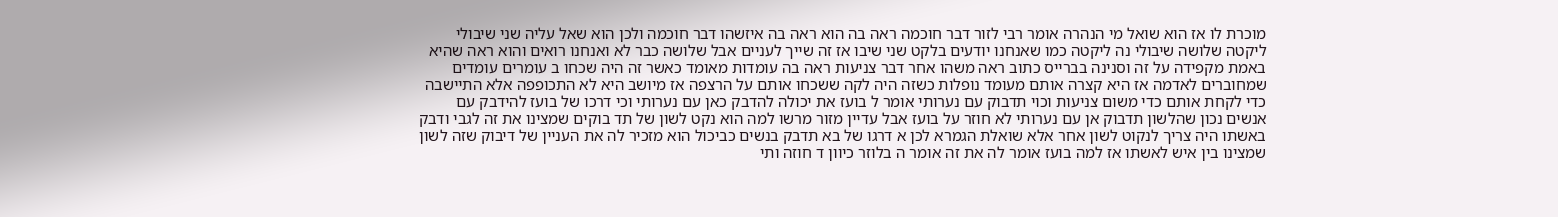מוכרת לו אז הוא שואל מי הנהרה אומר רבי לזור דבר חוכמה ראה בה הוא ראה בה איזשהו דבר חוכמה ולכן הוא שאל עליה שני שיבולי ליקטה שלושה שיבולי נה ליקטה כמו שאנחנו יודעים בלקט שני שיבו אז זה שייך לעניים אבל שלושה כבר לא ואנחנו רואים והוא ראה שהיא באמת מקפידה על זה וסנינה בברייס כתוב ראה משהו אחר דבר צניעות ראה בה עומדות מאומד כאשר זה היה שכחו ב עומרים עומדים שמחוברים לאדמה אז היא קצרה אותם מעומד נופלות כשזה היה לקה ששכחו אותם על הרצפה אז מיושב היא לא התכופפה אלא התיישבה כדי לקחת אותם כדי משום צניעות וכוי תדבוק עם נערותי אומר ל בועז את יכולה להדבק כאן עם נערותי וכי דרכו של בועז להידבק עם אנשים נכון שהלשון תדבוק אן עם נערותי לא חוזר על בועז אבל עדיין מזור מרשו למה הוא נקט לשון של תד בוקים שמצינו את זה לגבי ודבק באשתו היה צריך לנקוט לשון אחר אלא שואלת הגמרא לכן א דרגו של בא תדבק בנשים כביכול הוא מזכיר לה את העניין של דיבוק שזה לשון שמצינו בין איש לאשתו אז למה בועז אומר לה את זה אומר ה בלוזר כיוון ד חוזה ותי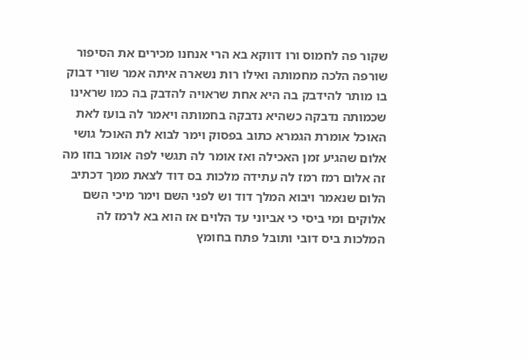שקור פה לחמוס ורו דווקא בא הרי אנחנו מכירים את הסיפור שורפה הלכה מחמותה ואילו רות נשארה איתה אמר שורי דבוק בו מותר להידבק בה היא אחת שראויה להדבק בה כמו שראינו שכמותה נדבקה כשהיא נדבקה בחמותה ויאמר לה בועז לאת האוכל אומרת הגמרא כתוב בפסוק וימר לבוא לת האוכל גושי אלום שהגיע זמן האכילה ואז אומר לה תגשי לפה אומר בוזו מה זה אלום רמז רמז לה עתידה מלכות בס דוד לצאת ממך דכתיב הלום שנאמר ויבוא המלך דוד וש לפני השם וימר מיכי השם אלוקים ומי ביסי כי אביוני עד הלוים אז הוא בא לרמז לה המלכות ביס דובי ותובל פתח בחומץ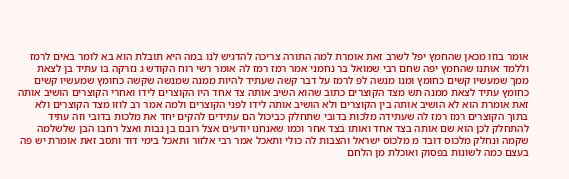אומר בוזו מכאן שהחמץ יפל לשרב זאת אומרת למה התורה צריכה להדגיש לנו במה היא תובלת הוא בא לומר באים לרמז וללמד אותנו שהחמץ יפה שחם רבי שמואל בר נחמני אמר רמז רמז לה אומר רשי רוח הקודש ג נזרקה בו עתיד בן לצאת ממך שמעשיו קשים כחומץ ומנו מנשה לפ לרמז על דבר קשה שעתיד להיות ממנה שמנשה שקשה כחומץ שמעשיו קשים כחומץ עתיד לצאת ממנה תש מצד הקוצרים כתוב שהוא השיב אותה צד אחד היו הקוצרים לידו ואחרי הקוצרים הושיב אותה זאת אומרת הוא לא הושיב אותה בין הקוצרים ולא הושיב אותה לידו לפני הקוצרים ולמה אמר רב לוזו מצד הקוצרים ולא בתוך הקוצרים רמז רמז לה שעתידה מלכות בדובי שתחלק כביכול הם עתידים להקים יחד את מלכות בדובי וזה עתיד להתחלק לכן הוא שם אותה בצד אחד ואותו בצד אחר וכמו שאנחנו יודעים אצל רובם בן נבות ואצל רחבו הבן שלשלמה שקמה ונחלק מלכוס דובד מ מלכוס ישראל והצבות לה כולי ותאכל אמר רבי אלזור ותאכל בימי דוד ותסב זאת אומרת יש פה בעצם כמה לשונות בפסוק ואוכלת מן הלחם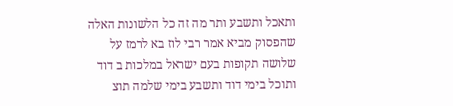ותאכל ותשבע ותר מה זה כל הלשונות האלה שהפסוק מביא אמר רבי לוז בא לרמז על שלושה תקופות בעם ישראל במלכות ב דוד ותוכל בימי דוד ותשבע בימי שלמה תוצ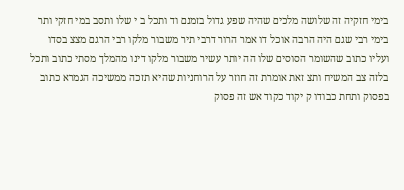בימי חזקיה זה שלושה מלכים שהיה שפע גדול בזמנם וד ותכל ב י שלו ותסב במי חזקי ותר בימי רבי שגם היה הרבה אוכל דו אמר הרור דרבי תיר משבור מלקו רבי הרגם מצצ בסדו ועליו כתוב שהשומר הסוסים שלו הה יותר עשיר משבור מלקו דינו מהמלך מסתי כתוב ותכל בלזה צב המשיח ותצ זאת אומרת זה חוזר על הרוחניות שהיא תזכה ממשיכה הגמרא כתוב בפסוק ותחת כבודו ק יקוד כקוד אש זה פסוק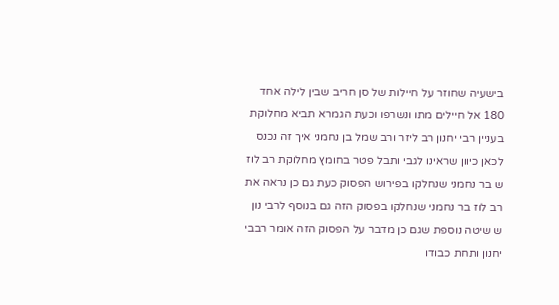בישעיה שחוזר על חיילות של סן חריב שבין לילה אחד 180 אל חיילים מתו ונשרפו וכעת הגמרא תביא מחלוקת בעניין רבי יחנון רב ליזר ורב שמל בן נחמני איך זה נכנס לכאן כיוון שראינו לגבי ותבל פטר בחומץ מחלוקת רב לוז ש בר נחמני שנחלקו בפירוש הפסוק כעת גם כן נראה את רב לוז בר נחמני שנחלקו בפסוק הזה גם בנוסף לרבי נון ש שיטה נוספת שגם כן מדבר על הפסוק הזה אומר רבבי יחנון ותחת כבודו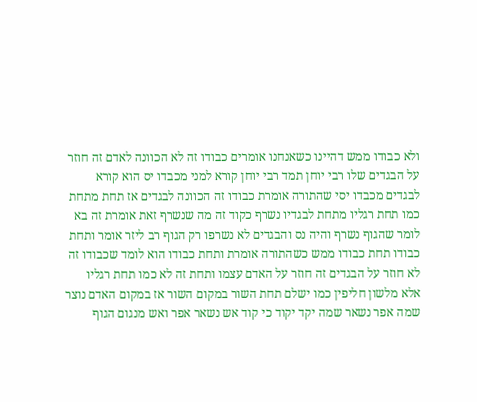ולא כבודו ממש דהיינו כשאנחנו אומרים כבודו זה לא הכוונה לאדם זה חוזר על הבגדים שלו רבי יוחן תמד רבי יוחן קורא למני מכבדו יס הוא קורא לבגדים מכבדו יסי שהתורה אומרת כבודו זה הכוונה לבגדים אז תחת מתחת כמו תחת רגליו מתחת לבגדיו נשרף כקוד זה מה שנשרף זאת אומרת זה בא לומר שהגוף נשרף והיה נס והבגדים לא נשרפו רק הגוף רב ליזר אומר ותחת כבודו תחת כבודו ממש כשהתורה אומרת ותחת כבודו הוא לומד שכבודו זה לא חוזר על הבגדים זה חוזר על האדם עצמו ותחת זה לא כמו תחת רגליו אלא מלשון חליפין כמו ישלם תחת השור במקום השור אז במקום האדם נוצר שמה אפר נשאר שמה יקד יקוד כי קוד אש נשאר אפר ואש מנגום הגוף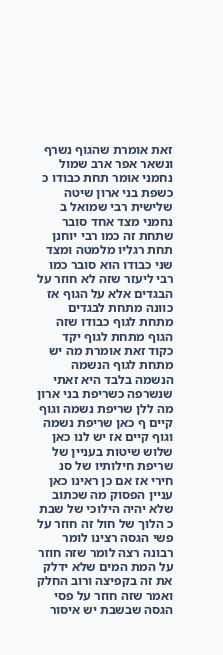זאת אומרת שהגוף נשרף ונשאר אפר ארב שמול נחמני אומר תחת כבודו כ כשפת בני ארון שיטה שלישית רבי שמואל ב נחמני מצד אחד סובר שתחת זה כמו רבי יוחנן תחת רגליו מלמטה ומצד שני כבודו הוא סובר כמו רבי ליעזר שזה לא חוזר על הבגדים אלא על הגוף אז כוונה מתחת לבגדים מתחת לגוף כבודו שזה הגוף מתחת לגוף יקד כקוד זאת אומרת מה יש מתחת לגוף הנשמה הנשמה בלבד היא זאתי שנשרפה כשריפת בני ארון מה ללן שריפת נשמה וגוף קיים ף כאן שריפת נשמה וגוף קיים אז יש לנו כאן שלוש שיטות בעניין של שריפת חילותיו של סנ חירי אז אם כן ראינו כאן עניין הפסוק מה שכתוב שלא יהיה הילוכי של שבת כ הלוך של חול זה חוזר על פשי הגסה רצינו לומר רבונה רצה לומר שזה חוזר על המת המים שלא ידלק את זה בקפיצה ורוב החלק ואמר שזה חוזר על פסי הגסה שבשבת יש איסור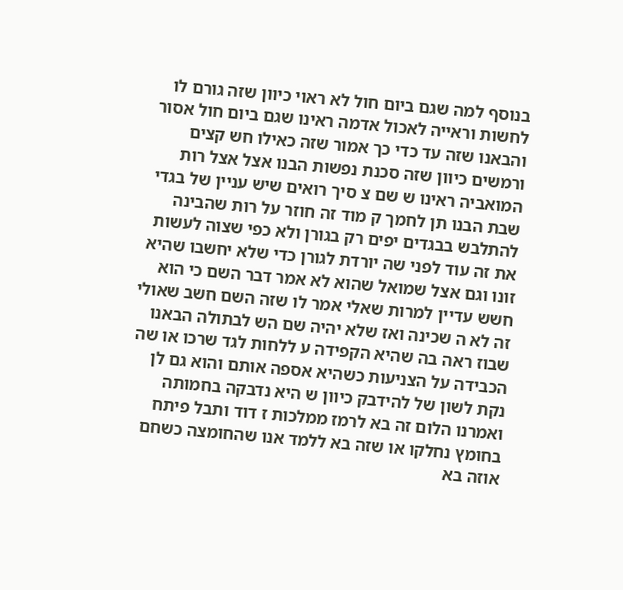בנוסף למה שגם ביום חול לא ראוי כיוון שזה גורם לו לחשות וראייה לאכול אדמה ראינו שגם ביום חול אסור והבאנו שזה עד כדי כך אמור שזה כאילו חש קצים ורמשים כיוון שזה סכנת נפשות הבנו אצל אצל רות המואביה ראינו ש שם צ סיך רואים שיש עניין של בגדי שבת הבנו תן לחמך ק מוד זה חוזר על רות שהבינה להתלבש בבגדים יפים רק בגורן ולא כפי שצוה לעשות את זה עוד לפני שה יורדת לגורן כדי שלא יחשבו שהיא זונו וגם אצל שמואל שהוא לא אמר דבר השם כי הוא חשש עדיין למרות שאלי אמר לו שזה השם חשב שאולי זה לא ה שכינה ואז שלא יהיה שם הש לבתולה הבאנו שבוז ראה בה שהיא הקפידה ע ללחות לגד שרכו או שה הכבידה על הצניעות כשהיא אספה אותם והוא גם לן נקת לשון של להידבק כיוון ש היא נדבקה בחמותה ואמרנו הלום זה בא לרמז ממלכות ז דוד ותבל פיתח בחומץ נחלקו או שזה בא ללמד אנו שהחומצה כשחם אוזה בא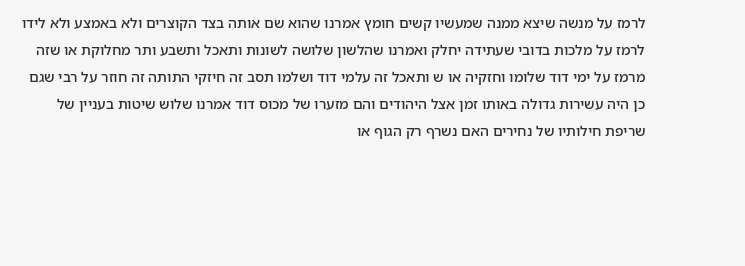לרמז על מנשה שיצא ממנה שמעשיו קשים חומץ אמרנו שהוא שם אותה בצד הקוצרים ולא באמצע ולא לידו לרמז על מלכות בדובי שעתידה יחלק ואמרנו שהלשון שלושה לשונות ותאכל ותשבע ותר מחלוקת או שזה מרמז על ימי דוד שלומו וחזקיה או ש ותאכל זה עלמי דוד ושלמו תסב זה חיזקי התותה זה חוזר על רבי שגם כן היה עשירות גדולה באותו זמן אצל היהודים והם מזערו של מכוס דוד אמרנו שלוש שיטות בעניין של שריפת חילותיו של נחירים האם נשרף רק הגוף או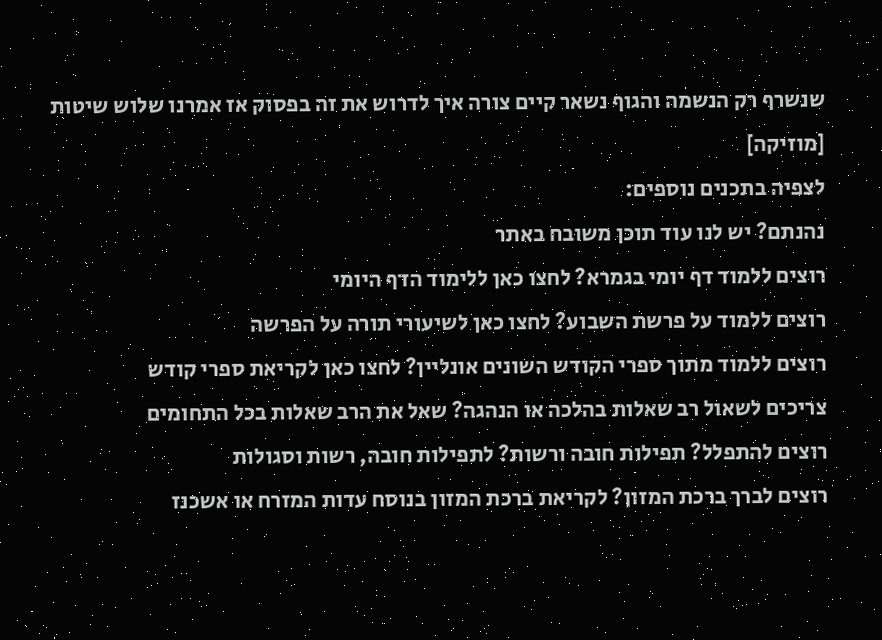שנשרף רק הנשמה והגוף נשאר קיים צורה איך לדרוש את זה בפסוק אז אמרנו שלוש שיטות [מוזיקה]
לצפיה בתכנים נוספים:
נהנתם? יש לנו עוד תוכן משובח באתר
רוצים ללמוד דף יומי בגמרא? לחצו כאן ללימוד הדף היומי
רוצים ללמוד על פרשת השבוע? לחצו כאן לשיעורי תורה על הפרשה
רוצים ללמוד מתוך ספרי הקודש השונים אונליין? לחצו כאן לקריאת ספרי קודש
צריכים לשאול רב שאלות בהלכה או הנהגה? שאל את הרב שאלות בכל התחומים
רוצים להתפלל? תפילות חובה ורשות? לתפילות חובה, רשות וסגולות
רוצים לברך ברכת המזון? לקריאת ברכת המזון בנוסח עדות המזרח או אשכנז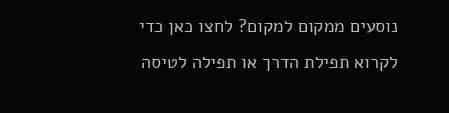נוסעים ממקום למקום? לחצו כאן כדי לקרוא תפילת הדרך או תפילה לטיסה